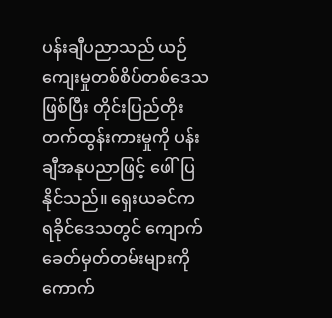ပန်းချီပညာသည် ယဉ်ကျေးမှုတစ်စိပ်တစ်ဒေသဖြစ်ပြီး တိုင်းပြည်တိုးတက်ထွန်းကားမှုကို ပန်းချီအနုပညာဖြင့် ဖေါ်ပြနိုင်သည်။ ရှေးယခင်က ရခိုင်ဒေသတွင် ကျောက်ခေတ်မှတ်တမ်းများကို ကောက်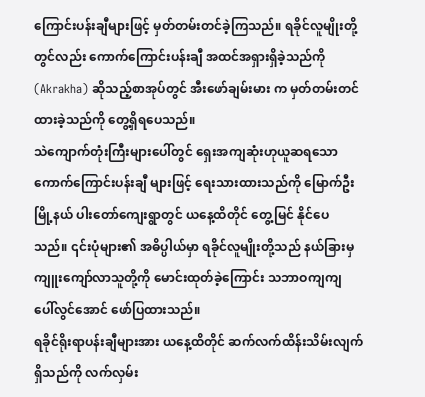ကြောင်းပန်းချီများဖြင့် မှတ်တမ်းတင်ခဲ့ကြသည်။ ရခိုင်လူမျိုးတို့တွင်လည်း ကောက်ကြောင်းပန်းချီ အထင်အရှားရှိခဲ့သည်ကို (Akrakha) ဆိုသည့်စာအုပ်တွင် အီးဖော်ချမ်းမား က မှတ်တမ်းတင်ထားခဲ့သည်ကို တွေ့ရှိရပေသည်။
သဲကျောက်တုံးကြီးများပေါ်တွင် ရှေးအကျဆုံးဟုယူဆရသော ကောက်ကြောင်းပန်းချီ များဖြင့် ရေးသားထားသည်ကို မြောက်ဦးမြို့နယ် ပါးတော်ကျေးရွာတွင် ယနေ့ထိတိုင် တွေ့မြင် နိုင်ပေသည်။ ၎င်းပုံများ၏ အဓိပ္ပါယ်မှာ ရခိုင်လူမျိုးတို့သည် နယ်ခြားမှ ကျူးကျော်လာသူတို့ကို မောင်းထုတ်ခဲ့ကြောင်း သဘာဝကျကျ ပေါ်လွင်အောင် ဖော်ပြထားသည်။
ရခိုင်ရိုးရာပန်းချီများအား ယနေ့ထိတိုင် ဆက်လက်ထိန်းသိမ်းလျက်ရှိသည်ကို လက်လှမ်း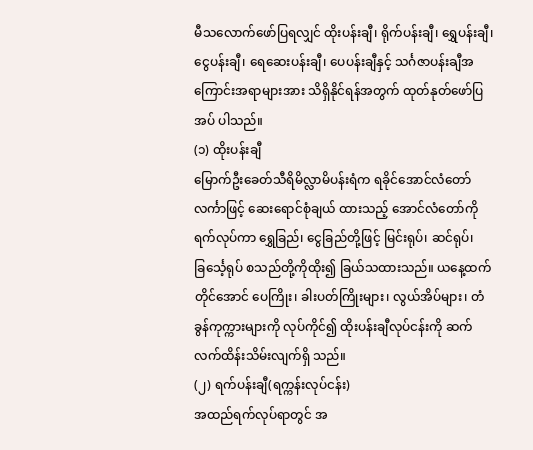မီသလောက်ဖော်ပြရလျှင် ထိုးပန်းချီ၊ ရိုက်ပန်းချီ၊ ရွှေပန်းချီ၊ ငွေပန်းချီ၊ ရေဆေးပန်းချီ၊ ပေပန်းချီနှင့် သင်္ဂဇာပန်းချီအကြောင်းအရာများအား သိရှိနိုင်ရန်အတွက် ထုတ်နုတ်ဖော်ပြအပ် ပါသည်။
(၁) ထိုးပန်းချီ
မြောက်ဦးခေတ်သီရိမိလ္လာမိပန်းရံက ရခိုင်အောင်လံတော်လင်္ကာဖြင့် ဆေးရောင်စုံချယ် ထားသည့် အောင်လံတော်ကို ရက်လုပ်ကာ ရွှေခြည်၊ ငွေခြည်တို့ဖြင့် မြင်းရုပ်၊ ဆင်ရုပ်၊ ခြင်္သေ့ရုပ် စသည်တို့ကိုထိုး၍ ခြယ်သထားသည်။ ယနေ့ထက်တိုင်အောင် ပေကြိုး၊ ခါးပတ်ကြိုးများ၊ လွယ်အိပ်များ၊ တံခွန်ကုက္ကားများကို လုပ်ကိုင်၍ ထိုးပန်းချီလုပ်ငန်းကို ဆက်လက်ထိန်းသိမ်းလျက်ရှိ သည်။
(၂) ရက်ပန်းချီ(ရက္ကန်းလုပ်ငန်း)
အထည်ရက်လုပ်ရာတွင် အ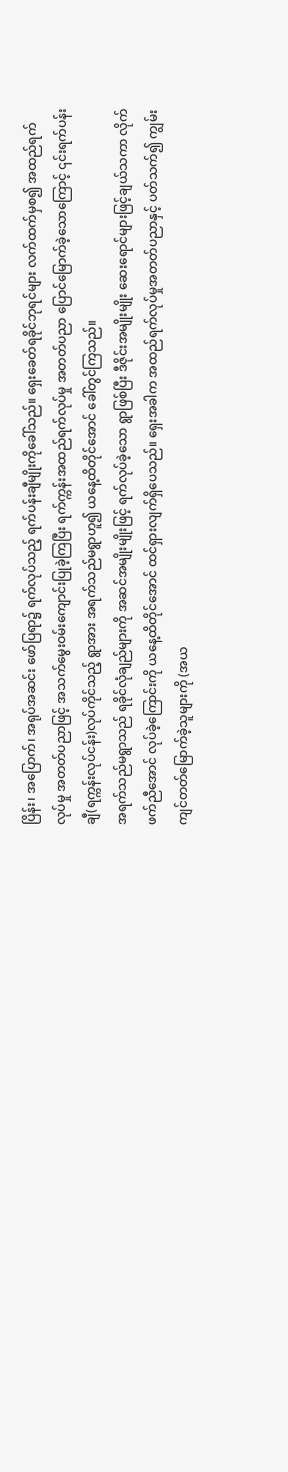ပြိန်း၊ အပြောက်၊ အရုပ်အဆင်း ဖော်ပြရာ၌ ရက်လုပ်သည့် ရက်ပန်းချီမျိုးကိုခေါ်သည်။ ရှေးခေတ်ရခိုင်ဘုရင်များ လက်ထက်မှစ၍ အထည်ရက်လုပ်မှု အတတ်ပညာဖြင့် အသက်မွေးဝမ်းကျောင်းပြုခဲ့ကြပြီး ရက်က္ကန်းအထည်ရက်လုပ်မှု အတတ်ပညာ ပြောင်မြောက်ခဲ့သောကြောင့် ၎င်းရက်ပန်းချီ(ရက္ကန်းလုပ်ငန်း)လုပ်ကိုင်သည့် ရွာအား အရက်သည်မရွာဟူ၍ ယနေ့ထိတိုင်အောင် ခေါ်တွင်ကြသည်။
အရက်သည်မရွာသည် ရခိုင်လုံချည်များကို အဆင်အမျိုးမျိုးဖြင့် ရက်လုပ်ခဲ့သော ရွာဖြစ်ပြီး ဒီဇိုင်းအမျိုးမျိုး ဆေးရောင်များဖြင့်ချယ်သကာ လိုက်ဖက်ညီအောင် လုပ်ခဲ့ကြောင်းကို ယနေ့ထိတိုင်အောင် ထင်ရှားလျက်ရှိပေသည်။ ရှေးအခါက အထည်ရက်လုပ်မှုအတတ်ပညာနှင့် ပတ်သက်၍ ကျွမ်းကျင်တတ်မြောက်ခဲ့သူများကို (အယ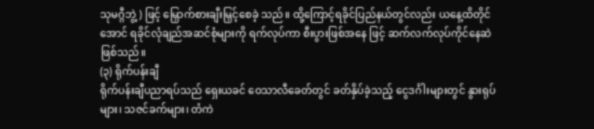သုမဂ္ဂီဘွဲ့) ဖြင့် မြှောက်စားချီးမြှင့်စေခဲ့ သည်။ ထို့ကြောင့်ရခိုင်ပြည်နယ်တွင်လည်း ယနေ့ထိတိုင်အောင် ရခိုင်လုံချည်အဆင်စုံများကို ရက်လုပ်ကာ စီးပွားဖြစ်အနေ ဖြင့် ဆက်လက်လုပ်ကိုင်နေဆဲဖြစ်သည်။
(၃) ရိုက်ပန်းချီ
ရိုက်ပန်းချီပညာရပ်သည် ရှေးယခင် ဝေသာလီခေတ်တွင် ခတ်နှိပ်ခဲ့သည့် ငွေဒင်္ဂါးများတွင် နွားရုပ်များ၊ သဇင်ခက်များ၊ တံကဲ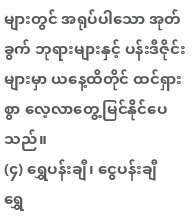များတွင် အရုပ်ပါသော အုတ်ခွက် ဘုရားများနှင့် ပန်းဒီဇိုင်းများမှာ ယနေ့ထိတိုင် ထင်ရှားစွာ လေ့လာတွေ့မြင်နိုင်ပေသည်။
(၄) ရွှေပန်းချီ၊ ငွေပန်းချီ
ရွှေ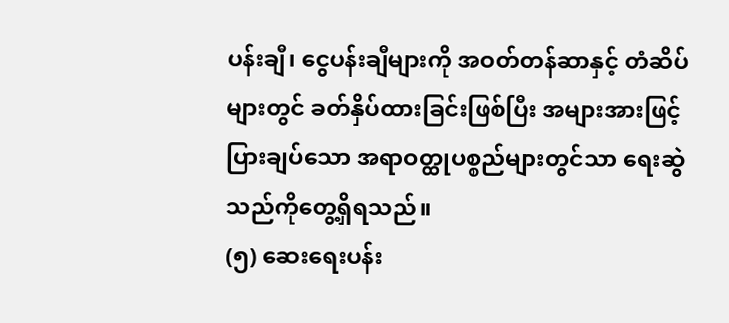ပန်းချီ၊ ငွေပန်းချီများကို အဝတ်တန်ဆာနှင့် တံဆိပ်များတွင် ခတ်နှိပ်ထားခြင်းဖြစ်ပြီး အများအားဖြင့် ပြားချပ်သော အရာဝတ္ထုပစ္စည်များတွင်သာ ရေးဆွဲသည်ကိုတွေ့ရှိရသည်။
(၅) ဆေးရေးပန်း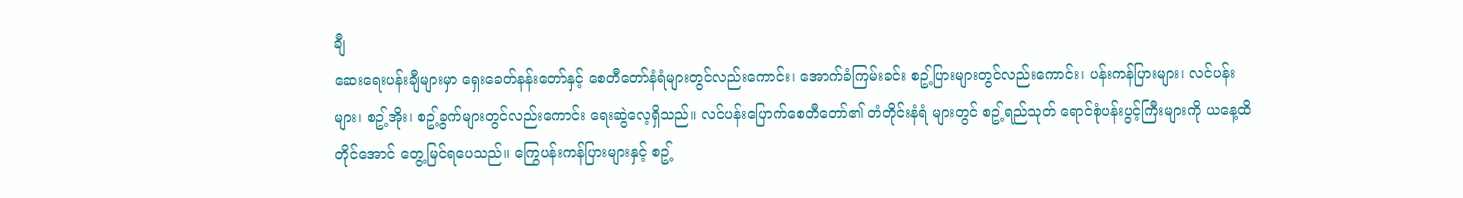ချီ
ဆေးရေးပန်းချီများမှာ ရှေးခေတ်နန်းတော်နှင့် စေတီတော်နံရံများတွင်လည်းကောင်း၊ အောက်ခံကြမ်းခင်း စဥ့်ပြားများတွင်လည်းကောင်း၊ ပန်းကန်ပြားများ၊ လင်ပန်းများ၊ စဥ့်အိုး၊ စဥ့်ခွက်များတွင်လည်းကောင်း ရေးဆွဲလေ့ရှိသည်။ လင်ပန်းပြောက်စေတီတော်၏ တံတိုင်းနံရံ များတွင် စဥ့်ရည်သုတ် ရောင်စုံပန်းပွင့်ကြီးများကို ယနေ့ထိတိုင်အောင် တွေ့မြင်ရပေသည်။ ကြွေပန်းကန်ပြားများနှင့် စဥ့်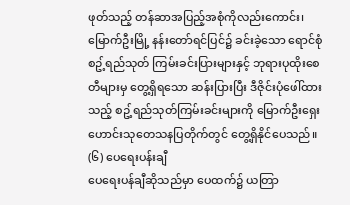ဖုတ်သည့် တန်ဆာအပြည့်အစုံကိုလည်းကောင်း၊ မြောက်ဦးမြို့ နန်းတော်ရင်ပြင်၌ ခင်းခဲ့သော ရောင်စုံစဥ့်ရည်သုတ် ကြမ်းခင်းပြားများနှင့် ဘုရားပုထိုးစေတီများမှ တွေ့ရှိရသော ဆန်းပြားပြီး ဒီဇိုင်းပုံဖေါ်ထားသည့် စဥ့်ရည်သုတ်ကြမ်းခင်းများကို မြောက်ဦးရှေးဟောင်းသုတေသနပြတိုက်တွင် တွေ့ရှိနိုင်ပေသည်။
(၆) ပေရေးပန်းချီ
ပေရေးပန်ချီဆိုသည်မှာ ပေထက်၌ ယတြာ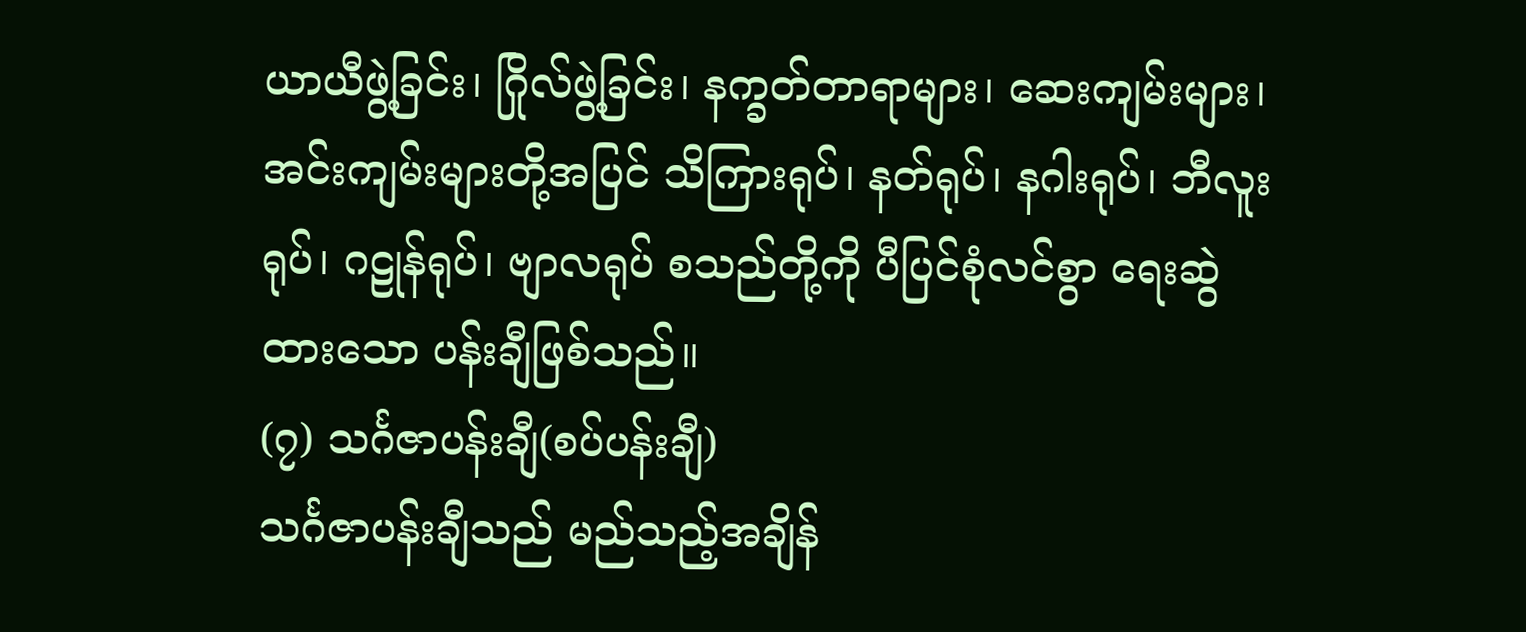ယာယီဖွဲ့ခြင်း၊ ဂြိုလ်ဖွဲ့ခြင်း၊ နက္ခတ်တာရာများ၊ ဆေးကျမ်းများ၊ အင်းကျမ်းများတို့အပြင် သိကြားရုပ်၊ နတ်ရုပ်၊ နဂါးရုပ်၊ ဘီလူးရုပ်၊ ဂဠုန်ရုပ်၊ ဗျာလရုပ် စသည်တို့ကို ပီပြင်စုံလင်စွာ ရေးဆွဲထားသော ပန်းချီဖြစ်သည်။
(၇) သင်္ဂဇာပန်းချီ(စပ်ပန်းချီ)
သင်္ဂဇာပန်းချီသည် မည်သည့်အချိန်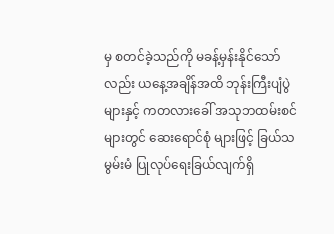မှ စတင်ခဲ့သည်ကို မခန့်မှန်းနိုင်သော်လည်း ယနေ့အချိန်အထိ ဘုန်းကြီးပျံပွဲများနှင့် ကတလားခေါ် အသုဘထမ်းစင်များတွင် ဆေးရောင်စုံ များဖြင့် ခြယ်သမွမ်းမံ ပြုလုပ်ရေးခြယ်လျက်ရှိ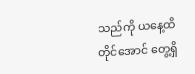သည်ကို ယနေ့ထိတိုင်အောင် တွေ့ရှိ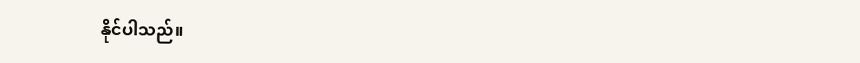နိုင်ပါသည်။